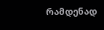რამდენად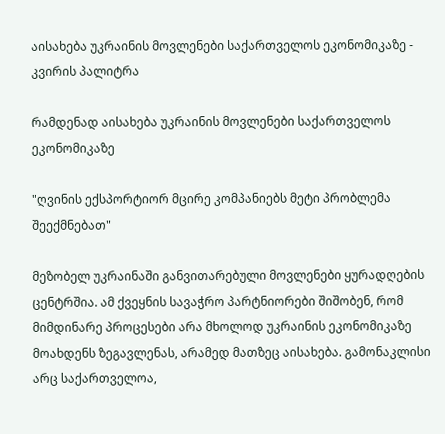აისახება უკრაინის მოვლენები საქართველოს ეკონომიკაზე - კვირის პალიტრა

რამდენად აისახება უკრაინის მოვლენები საქართველოს ეკონომიკაზე

"ღვინის ექსპორტიორ მცირე კომპანიებს მეტი პრობლემა შეექმნებათ"

მეზობელ უკრაინაში განვითარებული მოვლენები ყურადღების ცენტრშია. ამ ქვეყნის სავაჭრო პარტნიორები შიშობენ, რომ მიმდინარე პროცესები არა მხოლოდ უკრაინის ეკონომიკაზე მოახდენს ზეგავლენას, არამედ მათზეც აისახება. გამონაკლისი არც საქართველოა,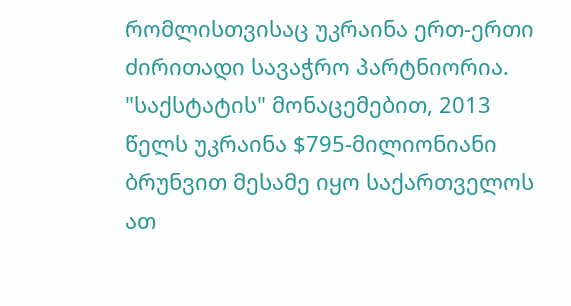რომლისთვისაც უკრაინა ერთ-ერთი ძირითადი სავაჭრო პარტნიორია. "საქსტატის" მონაცემებით, 2013 წელს უკრაინა $795-მილიონიანი ბრუნვით მესამე იყო საქართველოს ათ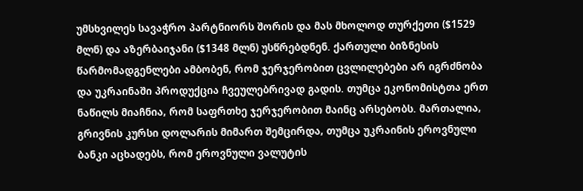უმსხვილეს სავაჭრო პარტნიორს შორის და მას მხოლოდ თურქეთი ($1529 მლნ) და აზერბაიჯანი ($1348 მლნ) უსწრებდნენ. ქართული ბიზნესის წარმომადგენლები ამბობენ, რომ ჯერჯერობით ცვლილებები არ იგრძნობა და უკრაინაში პროდუქცია ჩვეულებრივად გადის. თუმცა ეკონომისტთა ერთ ნაწილს მიაჩნია, რომ საფრთხე ჯერჯერობით მაინც არსებობს. მართალია, გრივნის კურსი დოლარის მიმართ შემცირდა, თუმცა უკრაინის ეროვნული ბანკი აცხადებს, რომ ეროვნული ვალუტის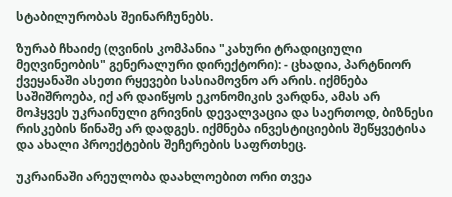სტაბილურობას შეინარჩუნებს.

ზურაბ ჩხაიძე (ღვინის კომპანია "კახური ტრადიციული მეღვინეობის" გენერალური დირექტორი): - ცხადია, პარტნიორ ქვეყანაში ასეთი რყევები სასიამოვნო არ არის. იქმნება საშიშროება, იქ არ დაიწყოს ეკონომიკის ვარდნა, ამას არ მოჰყვეს უკრაინული გრივნის დევალვაცია და საერთოდ, ბიზნესი რისკების წინაშე არ დადგეს. იქმნება ინვესტიციების შეწყვეტისა და ახალი პროექტების შეჩერების საფრთხეც.

უკრაინაში არეულობა დაახლოებით ორი თვეა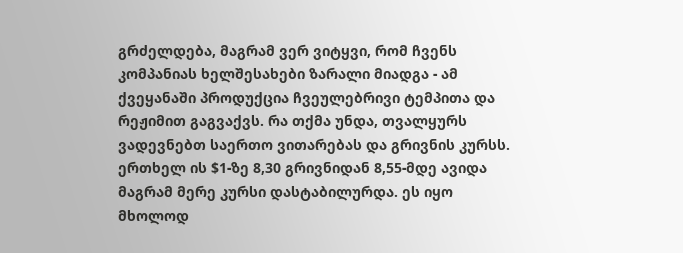გრძელდება, მაგრამ ვერ ვიტყვი, რომ ჩვენს კომპანიას ხელშესახები ზარალი მიადგა - ამ ქვეყანაში პროდუქცია ჩვეულებრივი ტემპითა და რეჟიმით გაგვაქვს. რა თქმა უნდა, თვალყურს ვადევნებთ საერთო ვითარებას და გრივნის კურსს. ერთხელ ის $1-ზე 8,30 გრივნიდან 8,55-მდე ავიდა მაგრამ მერე კურსი დასტაბილურდა. ეს იყო მხოლოდ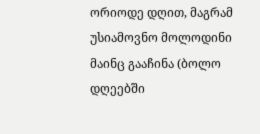ორიოდე დღით, მაგრამ უსიამოვნო მოლოდინი მაინც გააჩინა (ბოლო დღეებში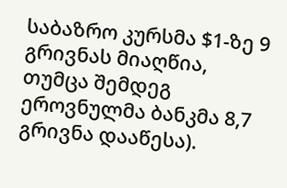საბაზრო კურსმა $1-ზე 9 გრივნას მიაღწია, თუმცა შემდეგ ეროვნულმა ბანკმა 8,7 გრივნა დააწესა).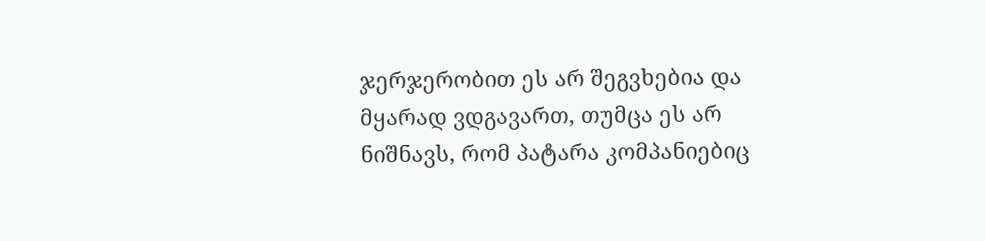ჯერჯერობით ეს არ შეგვხებია და მყარად ვდგავართ, თუმცა ეს არ ნიშნავს, რომ პატარა კომპანიებიც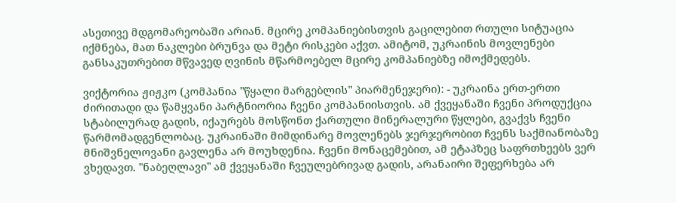ასეთივე მდგომარეობაში არიან. მცირე კომპანიებისთვის გაცილებით რთული სიტუაცია იქმნება, მათ ნაკლები ბრუნვა და მეტი რისკები აქვთ. ამიტომ, უკრაინის მოვლენები განსაკუთრებით მწვავედ ღვინის მწარმოებელ მცირე კომპანიებზე იმოქმედებს.

ვიქტორია ჟიჟკო (კომპანია "წყალი მარგებლის" პიარმენეჯერი): - უკრაინა ერთ-ერთი ძირითადი და წამყვანი პარტნიორია ჩვენი კომპანიისთვის. ამ ქვეყანაში ჩვენი პროდუქცია სტაბილურად გადის, იქაურებს მოსწონთ ქართული მინერალური წყლები, გვაქვს ჩვენი წარმომადგენლობაც. უკრაინაში მიმდინარე მოვლენებს ჯერჯერობით ჩვენს საქმიანობაზე მნიშვნელოვანი გავლენა არ მოუხდენია. ჩვენი მონაცემებით, ამ ეტაპზეც საფრთხეებს ვერ ვხედავთ. "ნაბეღლავი" ამ ქვეყანაში ჩვეულებრივად გადის, არანაირი შეფერხება არ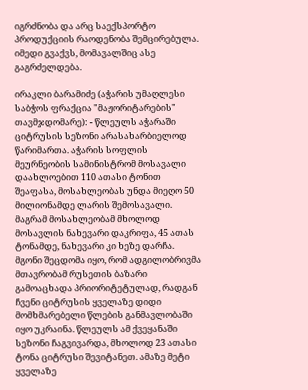იგრძნობა და არც საექსპორტო პროდუქციის რაოდენობა შემცირებულა. იმედი გვაქვს, მომავალშიც ასე გაგრძელდება.

ირაკლი ბარამიძე (აჭარის უმაღლესი საბჭოს ფრაქცია "მაჟორიტარების" თავმჯდომარე): - წლეულს აჭარაში ციტრუსის სეზონი არასახარბიელოდ წარიმართა. აჭარის სოფლის მეურნეობის სამინისტრომ მოსავალი დაახლოებით 110 ათასი ტონით შეაფასა, მოსახლეობას უნდა მიეღო 50 მილიონამდე ლარის შემოსავალი. მაგრამ მოსახლეობამ მხოლოდ მოსავლის ნახევარი დაკრიფა, 45 ათას ტონამდე, ნახევარი კი ხეზე დარჩა. მგონი შეცდომა იყო, რომ ადგილობრივმა მთავრობამ რუსეთის ბაზარი გამოაცხადა პრიორიტეტულად, რადგან ჩვენი ციტრუსის ყველაზე დიდი მომხმარებელი წლების განმავლობაში იყო უკრაინა. წლეულს ამ ქვეყანაში სეზონი ჩაგვივარდა, მხოლოდ 23 ათასი ტონა ციტრუსი შევიტანეთ. ამაზე მეტი ყველაზე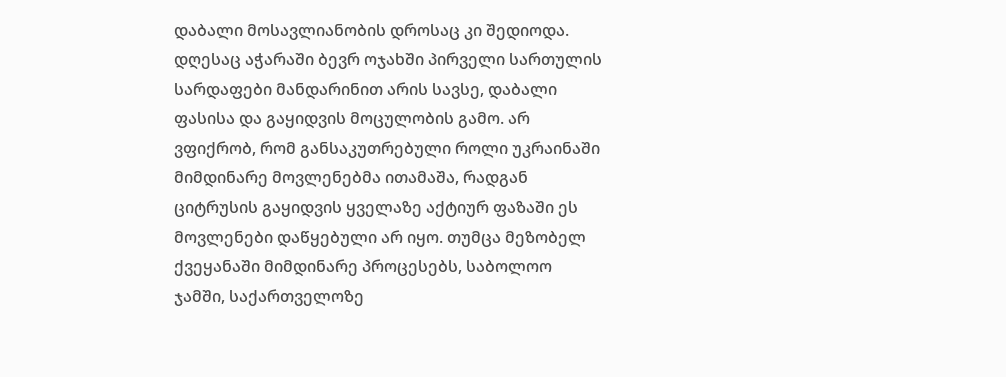დაბალი მოსავლიანობის დროსაც კი შედიოდა. დღესაც აჭარაში ბევრ ოჯახში პირველი სართულის სარდაფები მანდარინით არის სავსე, დაბალი ფასისა და გაყიდვის მოცულობის გამო. არ ვფიქრობ, რომ განსაკუთრებული როლი უკრაინაში მიმდინარე მოვლენებმა ითამაშა, რადგან ციტრუსის გაყიდვის ყველაზე აქტიურ ფაზაში ეს მოვლენები დაწყებული არ იყო. თუმცა მეზობელ ქვეყანაში მიმდინარე პროცესებს, საბოლოო ჯამში, საქართველოზე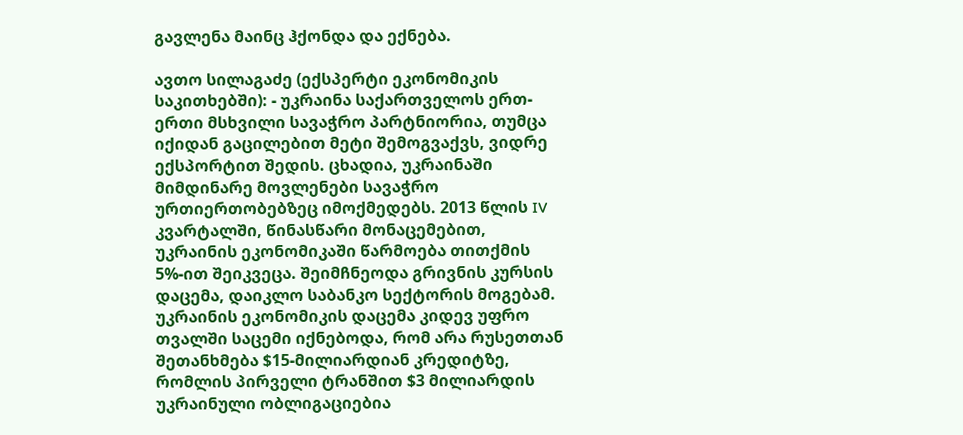გავლენა მაინც ჰქონდა და ექნება.

ავთო სილაგაძე (ექსპერტი ეკონომიკის საკითხებში): - უკრაინა საქართველოს ერთ-ერთი მსხვილი სავაჭრო პარტნიორია, თუმცა იქიდან გაცილებით მეტი შემოგვაქვს, ვიდრე ექსპორტით შედის. ცხადია, უკრაინაში მიმდინარე მოვლენები სავაჭრო ურთიერთობებზეც იმოქმედებს. 2013 წლის IV კვარტალში, წინასწარი მონაცემებით, უკრაინის ეკონომიკაში წარმოება თითქმის 5%-ით შეიკვეცა. შეიმჩნეოდა გრივნის კურსის დაცემა, დაიკლო საბანკო სექტორის მოგებამ. უკრაინის ეკონომიკის დაცემა კიდევ უფრო თვალში საცემი იქნებოდა, რომ არა რუსეთთან შეთანხმება $15-მილიარდიან კრედიტზე, რომლის პირველი ტრანშით $3 მილიარდის უკრაინული ობლიგაციებია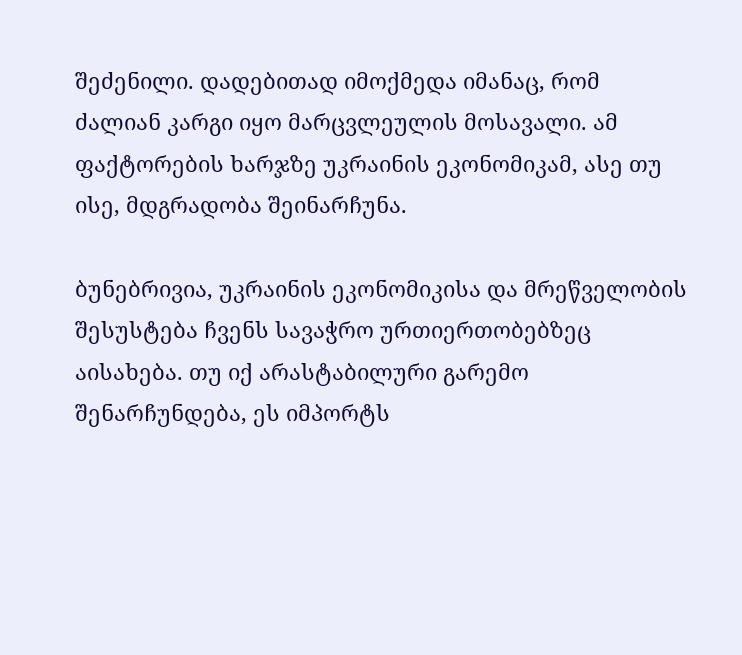შეძენილი. დადებითად იმოქმედა იმანაც, რომ ძალიან კარგი იყო მარცვლეულის მოსავალი. ამ ფაქტორების ხარჯზე უკრაინის ეკონომიკამ, ასე თუ ისე, მდგრადობა შეინარჩუნა.

ბუნებრივია, უკრაინის ეკონომიკისა და მრეწველობის შესუსტება ჩვენს სავაჭრო ურთიერთობებზეც აისახება. თუ იქ არასტაბილური გარემო შენარჩუნდება, ეს იმპორტს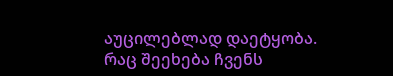აუცილებლად დაეტყობა. რაც შეეხება ჩვენს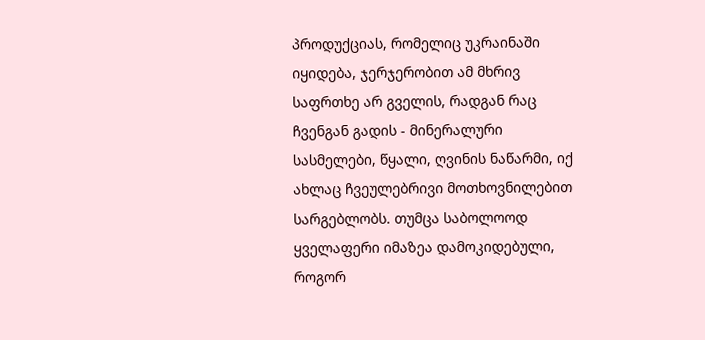პროდუქციას, რომელიც უკრაინაში იყიდება, ჯერჯერობით ამ მხრივ საფრთხე არ გველის, რადგან რაც ჩვენგან გადის - მინერალური სასმელები, წყალი, ღვინის ნაწარმი, იქ ახლაც ჩვეულებრივი მოთხოვნილებით სარგებლობს. თუმცა საბოლოოდ ყველაფერი იმაზეა დამოკიდებული, როგორ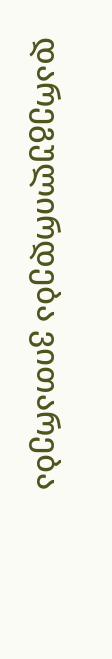დარეგულირდება ვითარება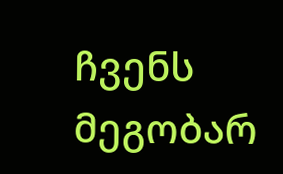ჩვენს მეგობარ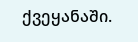ქვეყანაში.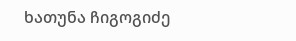ხათუნა ჩიგოგიძე